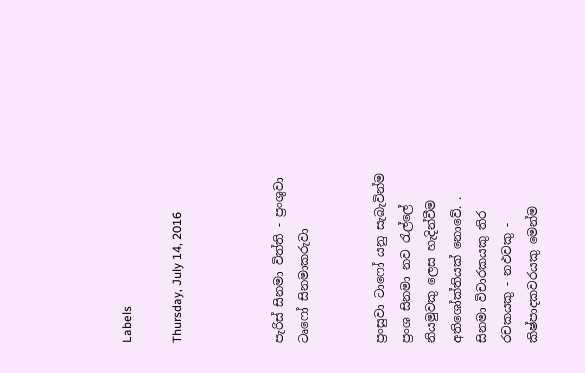Labels

Thursday, July 14, 2016



පැරිස් සිනමා විත්ති - ප්‍රංශුවා ටෘෆෝ සිනමාකරුවා


ප්‍රංසුවා ටාෆෝ යනු සැබැවින්ම ප්‍රංශ සිනමා නව රැල්ලේ නියමුවකු ලෙස හැදින්වීම අතිශෝක්තියක් නොවේ. . සිනමා විචාරකයකු තිර රචකයකු - නඵවකු - කිෂ්පාදකවරයකු මෙන්ම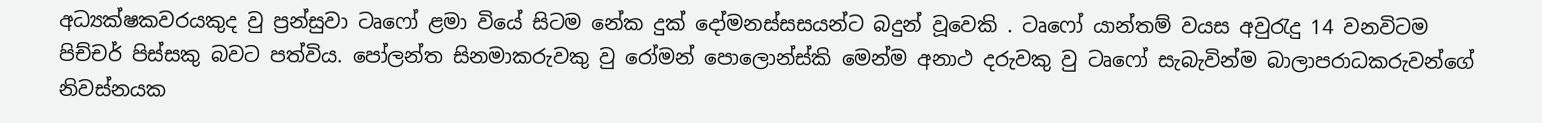අධ්‍යක්ෂකවරයකුද වු ප්‍රන්සුවා ටෘ‍ෆෝ ළමා වියේ සිටම නේක දුක් දෝමනස්සසයන්ට බදුන් වූවෙකි . ටෘෆෝ යාන්තම් වයස අවුරැදු 14 වනවිටම පිච්චර් පිස්සකු බවට පත්විය. පෝලන්ත සිනමාකරුවකු වු රෝමන් පොලොන්ස්කි මෙන්ම අනාථ දරුවකු වු ටෘෆෝ සැබැවින්ම බාලාපරාධකරුවන්ගේ නිවස්නයක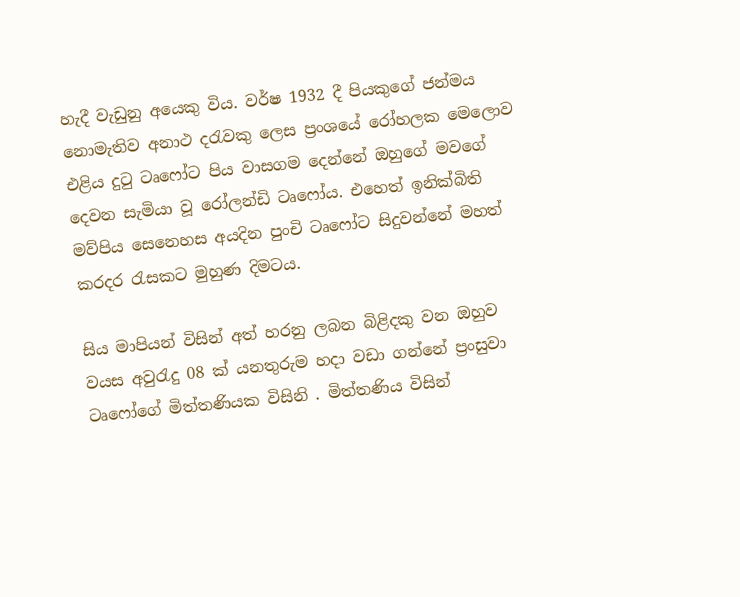හැදී වැඩුනු අයෙකු විය. වර්ෂ 1932 දී පියකුගේ ජන්මය නොමැතිව අනාථ දරැවකු ලෙස ප්‍රංශයේ රෝහලක මෙලොව එළිය දුටු ටෘෆෝට පිය වාසගම දෙන්නේ ඔහුගේ මවගේ දෙවන සැමියා වූ රෝලන්ඩි ටෘෆෝය. එහෙත් ඉනික්බිති මව්පිය සෙනෙහස අයදින පුංචි ටෘෆෝට සිදුවන්නේ මහත් කරදර රැසකට මුහුණ දිමටය.

සිය මාපියන් විසින් අත් හරනු ලබන බිළිදකු වන ඔහුව වයස අවුරැදු 08 ක් යනතුරුම හදා වඩා ගන්නේ ප්‍රංසුවා ටෘෆෝගේ මිත්තණියක විසිනි . මිත්තණිය විසින්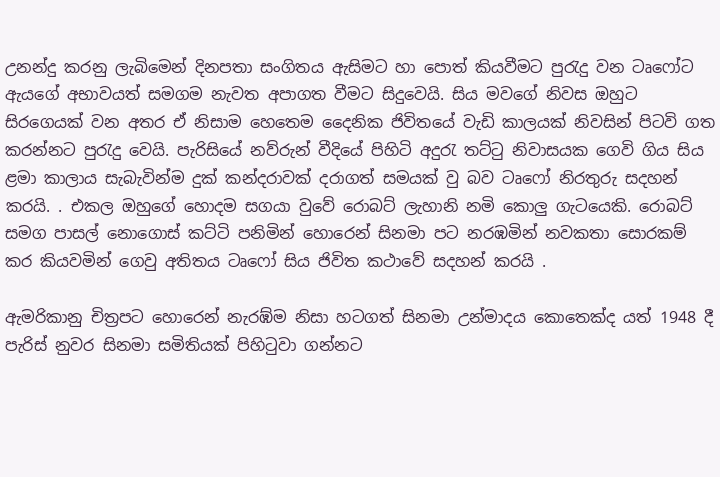උනන්දු කරනු ලැබිමෙන් දිනපතා සංගිතය ඇසිමට හා පොත් කියවීමට පුරැදු වන ටෘෆෝට ඇයගේ අභාවයත් සමගම නැවත අපාගත වීමට සිදුවෙයි. සිය මවගේ නිවස ඔහුට සිරගෙයක් වන අතර ඒ නිසාම හෙතෙම දෛනික ජිවිතයේ වැඩි කාලයක් නිවසින් පිටවි ගත කරන්නට පුරැදු වෙයි. පැරිසියේ නව්රුන් වීදියේ පිහිටි අදුරැ තට්ටු නිවාසයක ගෙවි ගිය සිය ළමා කාලාය සැබැවින්ම දුක් කන්දරාවක් දරාගත් සමයක් වු බව ටෘෆෝ නිරතුරු සදහන් කරයි. . එකල ඔහුගේ හොදම සගයා වුවේ රොබට් ලැහානි නමි කොලු ගැටයෙකි. රොබට් සමග පාසල් නොගොස් කට්ටි පනිමින් හොරෙන් සිනමා පට නරඹමින් නවකතා සොරකම් කර කියවමින් ගෙවු අතිතය ටෘෆෝ සිය ජිවිත කථාවේ සදහන් කරයි .

ඇමරිකානු චිත්‍රපට හොරෙන් නැරඹ්ම නිසා හටගත් සිනමා උන්මාදය කොතෙක්ද යත් 1948 දී පැරිස් නුවර සිනමා සමිතියක් පිහිටුවා ගන්නට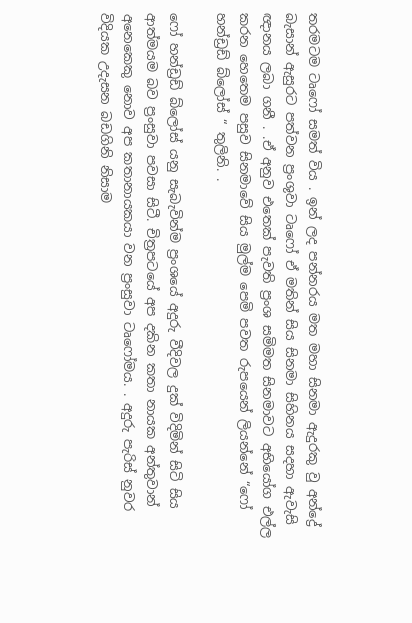තරමටම ටෘෆෝ සමත් විය . ඉන් ලද පන්නරය මත මහා සිනමා ඇදුරකු වු අන්ද්‍රේ බැසාන් ඇසුරට පත්වන ප්‍රංශුවා ටෘෆෝ ඒ මතින් සිය සිනමා සිහිනය සදහා ඇවැසි ඥානය ලබා ගනී . .ඒ අනුව එතෙක් පැවති ප්‍රංශ සමිමත සිනමාවට අභියෝග එල්ල කරන හෙතෙම පසුව සිනමාවේ සිය මුල්ම පෙමි පවත රුපයෙන් ලියන්නේ “ෆෝ හන්ඩ්‍රඩ් බ්ලෝස් “ තුලිනි. .

ෆෝ හන්ඩ්‍රඩ් බ්ලෝස් යනු සැබැවින්ම ප්‍රංශයේ අදුරු වීදිවල දුක් විදිමින් සිටි සිය ආත්මයම බව ප්‍රංසුවා පවසා සිටී. චිත්‍රපටයේ අප දකින කතා නායක අන්තුවාන් අනෙකෙකු නොව අප කතානායකයා වන ප්‍රංසුවා ටෘෆෝමය. . අදුරු පැරිස් නුවර විදියක උදැසන බඩගිනි නිසාම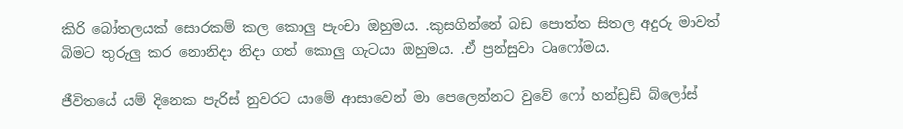කිරි බෝතලයක් සොරකම් කල කොලු පැංචා ඔහුමය. .කුසගින්නේ බඩ පොත්ත සිතල අදුරු මාවත් බිමට තුරුලු කර නොනිදා නිදා ගත් කොලු ගැටයා ඔහුමය. .ඒ ප්‍රන්සුවා ටෘෆෝමය.

ජීවිතයේ යම් දිනෙක පැරිස් නුවරට යාමේ ආසාවෙන් මා පෙලෙන්නට වුවේ ෆෝ හන්ඩ්‍රඩි බ්ලෝස්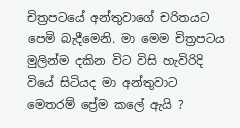චිත්‍රපටයේ අන්තුවාගේ චරිතයට පෙමි බැදීමෙනි. මා මෙම චිත්‍රපටය මුලින්ම දකින විට විසි හැවිරිදි වියේ සිටියද මා අන්තුවාට මෙතරම් ප්‍රේම කලේ ඇයි ?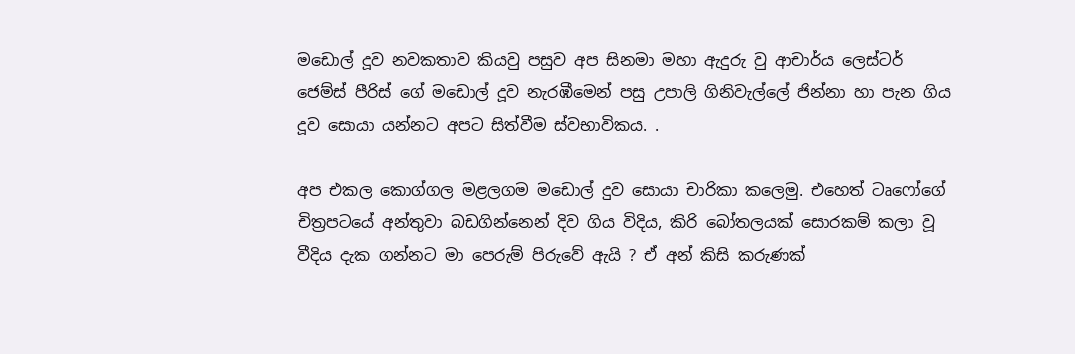මඩොල් දූව නවකතාව කියවු පසුව අප සිනමා මහා ඇදුරු වු ආචාර්ය ලෙස්ටර් ජෙම්ස් පීරිස් ගේ මඩොල් දූව නැරඹීමෙන් පසු උපාලි ගිනිවැල්ලේ ජින්නා හා පැන ගිය දූව සොයා යන්නට අපට සිත්වීම ස්වභාවිකය. .

අප එකල කොග්ගල මළලගම මඩොල් දුව සොයා චාරිකා කලෙමු. එහෙත් ටෘෆෝගේ චිත්‍රපටයේ අන්තුවා‍ බඩගින්නෙන් දිව ගිය විදිය, කිරි බෝතලයක් සොරකම් කලා වූ වීදිය දැක ගන්නට මා පෙරුම් පිරුවේ ඇයි ? ඒ අන් කිසි කරුණක්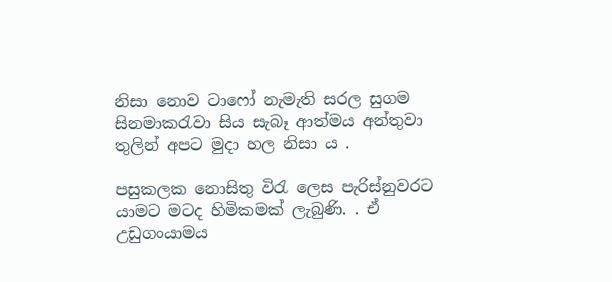නිසා නොව ටාෆෝ නැමැති සරල සුගම සිනමාකරැවා සිය සැබෑ ආත්මය අන්තුවා තුලින් අපට මුදා හල නිසා ය .

පසුකලක නොසිතු විරැ ලෙස පැරිස්නුවරට යාමට මටද හිමිකමක් ලැබුණි. . ඒ උඩුගංයාමය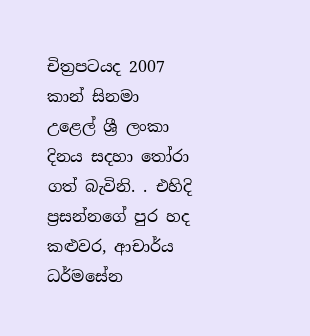චිත්‍රපටයද 2007 කාන් සිනමා උළෙල් ශ්‍රී ලංකා දිනය සදහා තෝරා ගත් බැවිනි. . එහිදි ප්‍රසන්නගේ පුර හද කළුවර, ආචාර්ය ධර්මසේන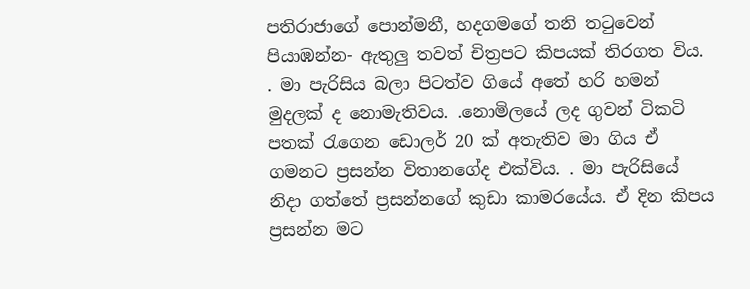පතිරාජාගේ පොන්මනී, හදගමගේ තනි තටුවෙන් පියාඹන්න- ඇතුලු තවත් චිත්‍රපට කිපයක් තිරගත විය. . මා පැරිසිය බලා පිටත්ව ගියේ අතේ හරි හමන් මුදලක් ද නොමැතිවය. .නොමිලයේ ලද ගුවන් ටිකටි පතක් රැගෙන ඩොලර් 20 ක් අතැතිව මා ගිය ඒ ගමනට ප්‍රසන්න විතානගේද එක්විය. . මා පැරිසියේ නිදා ගත්තේ ප්‍රසන්නගේ කුඩා කාමරයේය. ඒ දින කිපය ප්‍රසන්න මට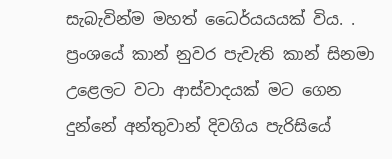සැබැවින්ම මහත් ධෛර්යයයක් විය. . ප්‍රංශයේ කාන් නුවර පැවැති කාන් සිනමා උළෙලට වටා ආස්වාදයක් මට ගෙන දුන්නේ අන්තුවාන් දිවගිය පැරිසියේ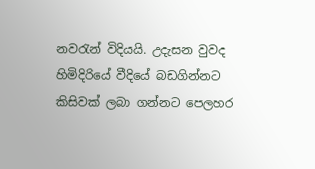නවරැන් විදියයි. උදැසන වුවද හිමිදිරියේ වීදියේ බඩගින්නට කිසිවක් ලබා ගන්නට පෙලහර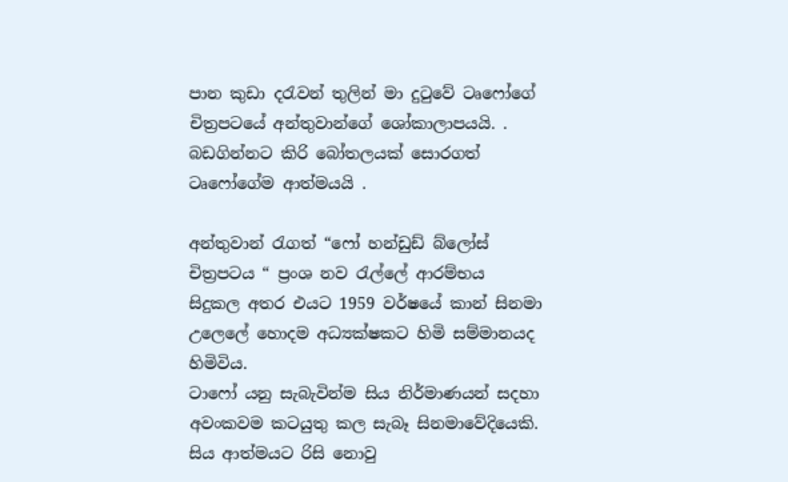පාන කුඩා දරැවන් තුලින් මා දුටුවේ ටෘෆෝගේ චිත්‍රපටයේ අන්තුවාන්ගේ ශෝකාලාපයයි. . බඩගින්නට කිරි බෝතලයක් සොරගත් ටෘෆෝගේම ආත්මයයි .

අන්තුවාන් රැගත් “ෆෝ හන්ඩුඩ් බ්ලෝස් චිත්‍රපටය “ ප්‍රංශ නව රැල්ලේ ආරම්භය සිදුකල අතර එයට 1959 වර්ෂයේ කාන් සිනමා උලෙලේ හොදම අධ්‍යක්ෂකට හිමි සම්මානයද හිමිවිය.
ටාෆෝ යනු සැබැවින්ම සිය නිර්මාණයන් සදහා අවංකවම කටයුතු කල සැබෑ සිනමාවේදියෙකි. සිය ආත්මයට රිසි නොවු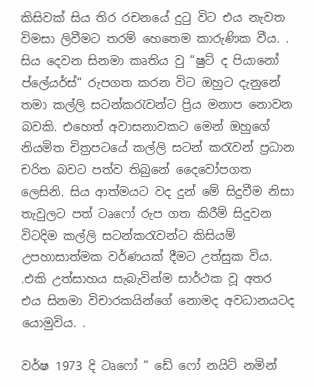කිසිවක් සිය තිර රචනයේ දුටු විට එය නැවත විමසා ලිවීමට තරම් හෙතෙම කාරුණික වීය. . සිය දෙවන සිනමා කෘතිය වු “ෂුට් ද පියානෝ ප්ලේයර්ස්“ රුපගත කරන විට ඔහුට දැනුනේ තමා කල්ලි සටන්කරැවන්ට ප්‍රිය මනාප නොවන බවකි. එහෙත් අවාසනාවකට මෙන් ඔහුගේ නියමිත චිත්‍රපටයේ කල්ලි සටන් කරැවන් ප්‍රධාන චරිත බවට පත්ව තිබුනේ දෛවෝපගත ලෙසිනි. සිය ආත්මයට වද දුන් මේ සිදුවීම නිසා තැවුලට පත් ටෘෆෝ රුප ගත කිරීම් සිදුවන විටදිම කල්ලි සටන්කරැවන්ට කිසියම් උපහාසාත්මක වර්ණයක් දීමට උත්සුක විය. .එකි උත්සාහය සැබැවින්ම සාර්ථක වූ අතර එය සිනමා විචාරකයින්ගේ නොමද අවධානයටද යොමුවිය. .

වර්ෂ 1973 දි ටෘෆෝ “ ඩේ ෆෝ නයිට් නමින්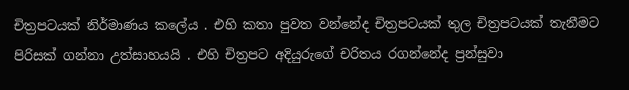චිත්‍රපටයක් නිර්මාණය කලේය . එහි කතා පුවත වන්නේද චිත්‍රපටයක් තුල චිත්‍රපටයක් තැනීමට පිරිසක් ගන්නා උත්සාහයයි . එහි චිත්‍රපට අදියුරුගේ චරිතය රගන්නේද ප්‍රන්සුවා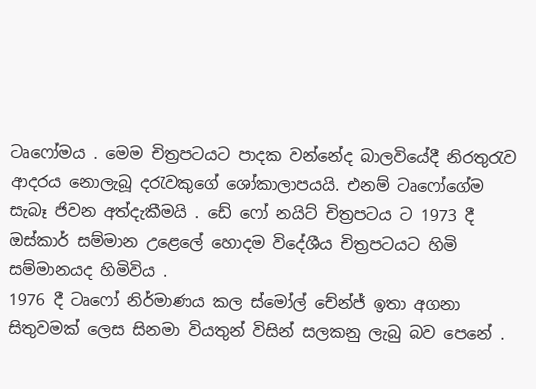ටෘෆෝමය . මෙම චිත්‍රපටයට පාදක වන්නේද බාලවියේදී නිරතුරැව ආදරය නොලැබූ දරැවකුගේ ශෝකාලාපයයි. එනම් ටෘෆෝගේම සැබෑ ජිවන අත්දැකීමයි . ඩේ ෆෝ නයිට් චිත්‍රපටය ට 1973 දී ඔස්කාර් සම්මාන උළෙලේ හොදම විදේශීය චිත්‍රපටයට හිමි සම්මානයද හිමිවිය .
1976 දී ටෘෆෝ නිර්මාණය කල ස්මෝල් චේන්ජ් ඉතා අගනා සිතුවමක් ලෙස සිනමා වියතුන් විසින් සලකනු ලැබු බව පෙනේ .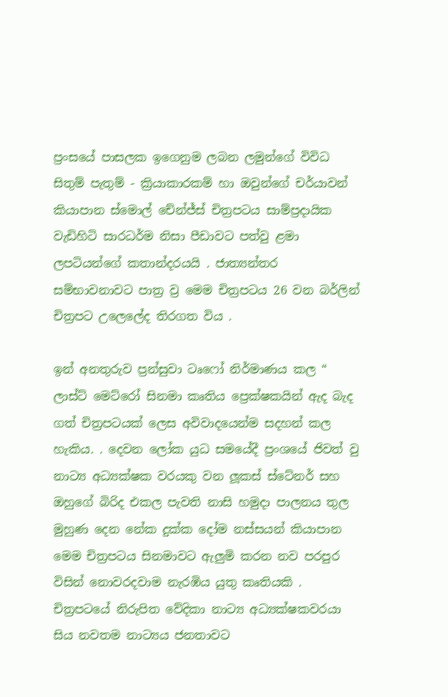ප්‍රංසයේ පාසලක ඉගෙනුම ලබන ලමුන්ගේ විවිධ සිතුම් පැතුම් - ක්‍රියාකාරකම් හා ඔවුන්ගේ චර්යාවන් කියාපාන ස්මොල් චේන්ජ්ස් චිත්‍රපටය සාම්ප්‍රදායික වැඩිහිටි සාරධර්ම නිසා පීඩාවට පත්වු ළමා ලපටියන්ගේ කතාන්දරයයි . ජාත්‍යන්තර සම්භාවනාවට පාත්‍ර ව්‍ර මෙම චිත්‍රපටය 26 වන බර්ලින් චිත්‍රපට උලෙලේද තිරගත විය .

ඉන් අනතුරුව ප්‍රන්සුවා ටෘෆෝ නිර්මාණය කල “ ලාස්ට් මෙට්රෝ සිනමා කෘතිය ප්‍රෙක්ෂකයින් ඇද බැද ගත් චිත්‍රපටයක් ලෙස අවිවාදයෙන්ම සදහන් කල හැකිය. . දෙවන ලෝක යුධ සමයේදී ප්‍රංශයේ ජිවත් වු නාට්‍ය අධ්‍යක්ෂක වරයකු වන ලූකස් ස්ටේනර් සහ ඔහුගේ බිරිද එකල පැවති නාසි හමුදා පාලනය තුල මුහුණ දෙන නේක දුක්ක දෝම නස්සයන් කියාපාන මෙම චිත්‍රපටය සිනමාවට ඇලුමි කරන නව පරපුර විසින් නොවරදවාම නැරඹිය යුතු කෘතියකි . චිත්‍රපටයේ නිරුපිත වේදිකා නාට්‍ය අධ්‍යක්ෂකවරයා සිය නවතම නාට්‍යය ජනතාවට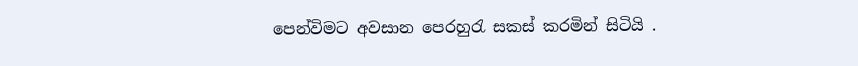පෙන්විමට අවසාන පෙරහුරැ සකස් කරමින් සිටියි .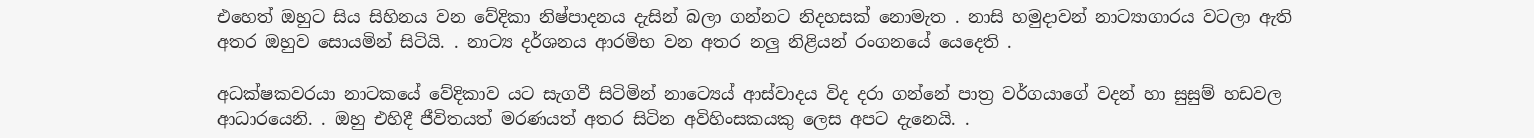එහෙත් ඔහුට සිය සිහිනය වන වේදිකා නිෂ්පාදනය දැසින් බලා ගන්නට නිදහසක් නොමැත . නාසි හමුදාවන් නාට්‍යාගාරය වටලා ඇති අතර ඔහුව සොයමින් සිටියි. . නාට්‍ය දර්ශනය ආරමිභ වන අතර නලු නිළියන් රංගනයේ යෙදෙති .

අධක්ෂකවරයා නාටකයේ වේදිකාව යට සැගවී සිටිමින් නාට්‍යෙය් ආස්වාදය විද දරා ගන්නේ පාත්‍ර වර්ගයාගේ වදන් හා සුසුම් හඩවල ආධාරයෙනි. . ඔහු එහිදී ජීවිතයත් මරණයත් අතර සිටින අවිහිංසකයකු ලෙස අපට දැනෙයි. .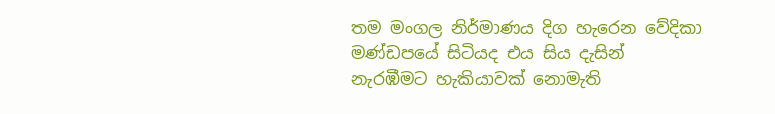තම මංගල නිර්මාණය දිග හැරෙන වේදිකා මණ්ඩපයේ සිටියද එය සිය දැසින් නැරඹීමට හැකියාවක් නොමැති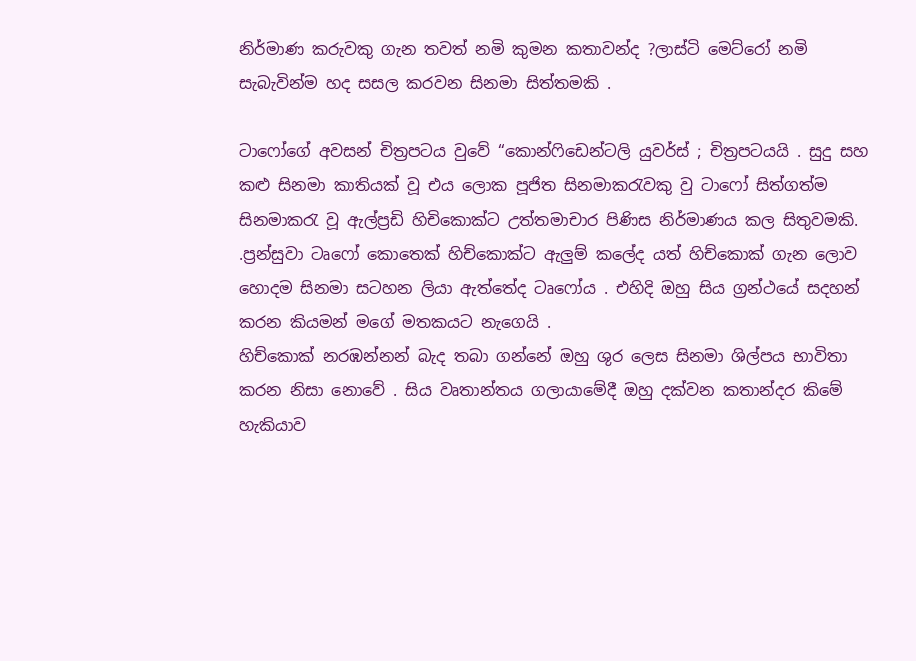නිර්මාණ කරුවකු ගැන තවත් නමි කුමන කතාවන්ද ?ලාස්ටි මෙට්රෝ නමි සැබැවින්ම හද සසල කරවන සිනමා සිත්තමකි .

ටාෆෝගේ අවසන් චිත්‍රපටය වුවේ “කොන්ෆිඩෙන්ටලි යුවර්ස් ; චිත්‍රපටයයි . සුදු සහ කළු සිනමා කාතියක් වූ එය ලොක පූජිත සිනමාකරැවකු වු ටාෆෝ සිත්ගත්ම සිනමාකරැ වූ ඇල්ප්‍රඩි හිචිකොක්ට උත්තමාචාර පිණිස නිර්මාණය කල සිතුවමකි. .ප්‍රන්සුවා ටෘෆෝ කොතෙක් හිච්කොක්ට ඇලුම් කලේද යත් හිච්කොක් ගැන ලොව හොදම සිනමා සටහන ලියා ඇත්තේද ටෘෆෝය . එහිදි ඔහු සිය ග්‍රන්ථයේ සදහන් කරන කියමන් මගේ මතකයට නැගෙයි .
හිච්කොක් නරඹන්නන් බැද තබා ගන්නේ ඔහු ශුර ලෙස සිනමා ශිල්පය භාවිතා කරන නිසා නොවේ . සිය වෘතාන්තය ගලායාමේදී ඔහු දක්වන කතාන්දර කිමේ හැකියාව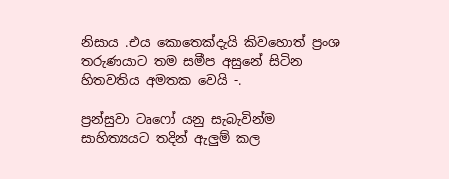නිසාය .එය කොතෙක්දැයි කිවහොත් ප්‍රංශ තරුණයාට තම සමීප අසුනේ සිටින හිතවතිය අමතක වෙයි -.

ප්‍රන්සුවා ටෘෆෝ යනු සැබැවින්ම සාහිත්‍යයට තදින් ඇලුම් කල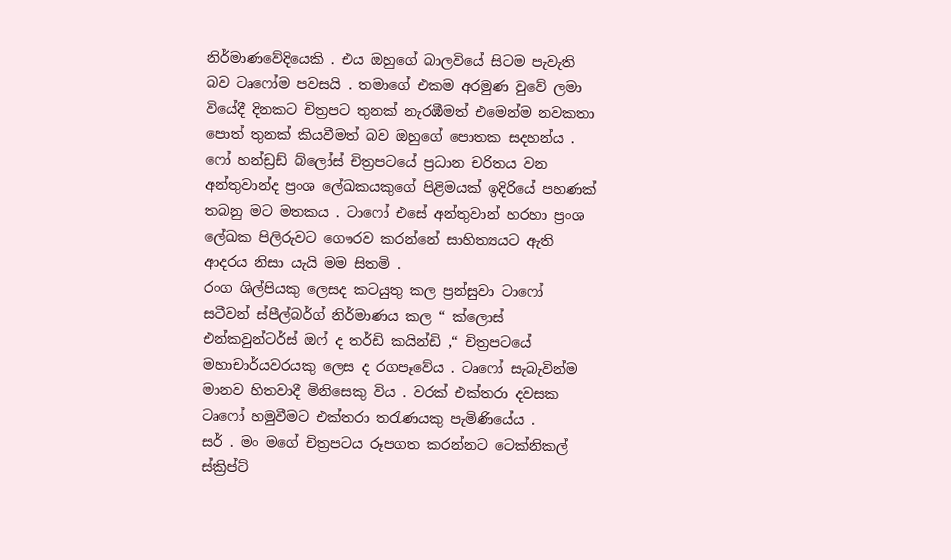නිර්මාණවේදියෙකි . එය ඔහුගේ බාලවියේ සිටම පැවැති බව ටෘෆෝම පවසයි . තමාගේ එකම අරමුණ වුවේ ලමා වියේදී දිනකට චිත්‍රපට තුනක් නැරඹීමත් එමෙන්ම නවකතා පොත් තුනක් කියවීමත් බව ඔහුගේ පොතක සදහන්ය . ෆෝ හන්ඩ්‍රඩ් බ්ලෝස් චිත්‍රපටයේ ප්‍රධාන චරිතය වන අන්තුවාන්ද ප්‍රංශ ලේඛකයකුගේ පිළිමයක් ඉදිරියේ පහණක් තබනු මට මතකය . ටාෆෝ එසේ අන්තුවාන් හරහා ප්‍රංශ ලේඛක පිලිරුවට ගෞරව කරන්නේ සාහිත්‍යයට ඇති ආදරය නිසා යැයි මම සිතමි .
රංග ශිල්පියකු ලෙසද කටයුතු කල ප්‍රන්සුවා ටාෆෝ සටීවන් ස්පීල්බර්ග් නිර්මාණය කල “ ක්ලොස් එන්කවුන්ටර්ස් ඔෆ් ද තර්ඩි කයින්ඩි ,“ චිත්‍රපටයේ මහාචාර්යවරයකු ලෙස ද රගපෑවේය . ටෘෆෝ සැබැවින්ම මානව හිතවාදී මිනිසෙකු විය . වරක් එක්තරා දවසක ටෘෆෝ හමුවීමට එක්තරා තරැණයකු පැමිණියේය .
සර් . මං මගේ චිත්‍රපටය රූපගත කරන්නට ටෙක්නිකල් ස්ක්‍රිප්ට්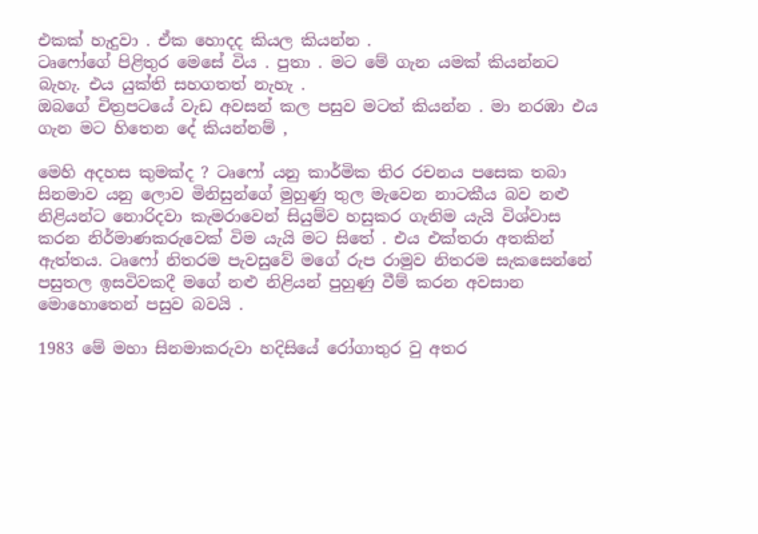එකක් හැදුවා . ඒක හොදද කියල කියන්න .
ටෘෆෝගේ පිළිතුර මෙසේ විය . පුතා . මට මේ ගැන යමක් කියන්නට බැහැ. එය යුක්ති සහගතත් නැහැ .
ඔබගේ චිත්‍රපටයේ වැඩ අවසන් කල පසුව මටත් කියන්න . මා නරඹා එය ගැන මට හිතෙන දේ කියන්නම් ,

මෙහි අදහස කුමක්ද ? ටෘෆෝ යනු කාර්මික තිර රචනය පසෙක තබා සිනමාව යනු ලොව මිනිසුන්ගේ මුහුණු තුල මැවෙන නාටකීය බව නළු නිළියන්ට නොරිදවා කැමරාවෙන් සියුම්ව හසුකර ගැනිම යැයි විශ්වාස කරන නිර්මාණකරුවෙක් විම යැයි මට සිතේ . එය එක්තරා අතකින් ඇත්තය. ටෘෆෝ නිතරම පැවසුවේ මගේ රුප රාමුව නිතරම සැකසෙන්නේ පසුතල ඉසවිවකදී මගේ නළු නිළියන් පුහුණු වීම් කරන අවසාන මොහොතෙන් පසුව බවයි .

1983 මේ මහා සිනමාකරුවා හදිසියේ රෝගාතුර වු අතර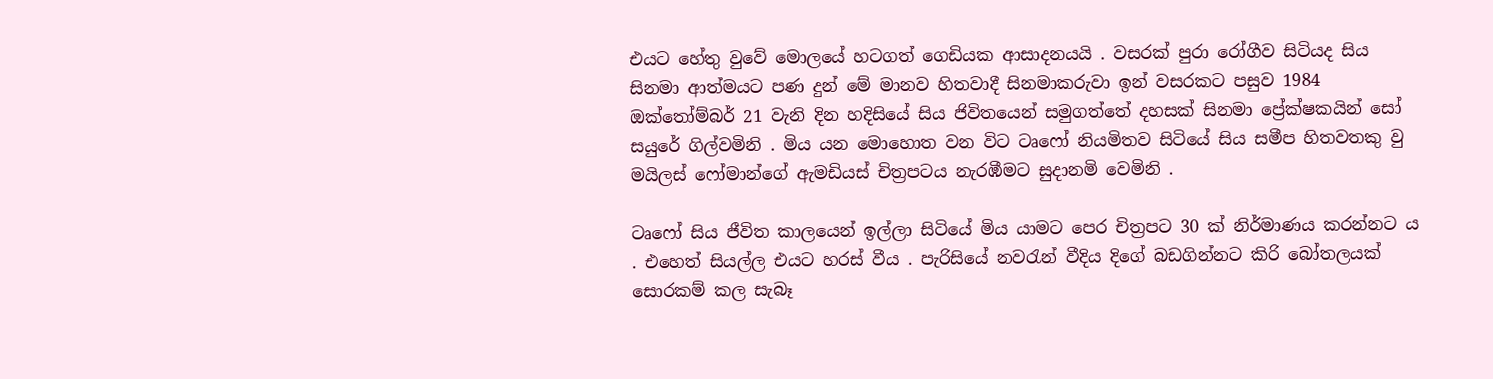එයට හේතු වුවේ මොලයේ හටගත් ගෙඩියක ආසාදනයයි . වසරක් පුරා රෝගීව සිටියද සිය සිනමා ආත්මයට පණ දුන් මේ මානව හිතවාදී සිනමාකරුවා ඉන් වසරකට පසුව 1984 ඔක්තෝම්බර් 21 වැනි දින හදිසියේ සිය ජිවිතයෙන් සමුගත්තේ දහසක් සිනමා ප්‍රේක්ෂකයින් සෝ සයුරේ ගිල්වමිනි . මිය යන මොහොත වන විට ටෘෆෝ නියමිතව සිටියේ සිය සමීප හිතවතකු වු මයිලස් ෆෝමාන්ගේ ඇමඩියස් චිත්‍රපටය නැරඹීමට සුදානමි වෙමිනි .

ටෘෆෝ සිය ජීවිත කාලයෙන් ඉල්ලා සිටියේ මිය යාමට පෙර චිත්‍රපට 30 ක් නිර්මාණය කරන්නට ය . එහෙත් සියල්ල එයට හරස් වීය . පැරිසියේ නවරැන් වීදිය දිගේ බඩගින්නට කිරි බෝතලයක් සොරකම් කල සැබෑ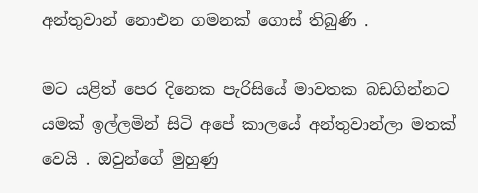අන්තුවාන් නොඑන ගමනක් ගොස් තිබුණි .

මට යළිත් පෙර දිනෙක පැරිසියේ මාවතක බඩගින්නට යමක් ඉල්ලමින් සිටි අපේ කාලයේ අන්තුවාන්ලා මතක් වෙයි . ඔවුන්ගේ මුහුණු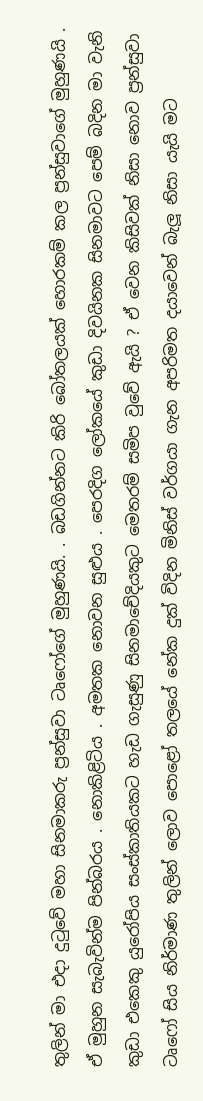තුලින් මා එදා දුටුවේ මහා සිනමාකරු ප්‍රන්සුවා ටෘෆෝගේ මුහුණයි. . බඩගින්නට කිරි බෝතලයක් හොරකම් කල ප්‍රන්සුවාගේ මුහුණයි . ඒ මුහුන සැබැවින්ම පින්බරය . නොකිළිටිය . අමතක නොවන සුළුය . පෙරදිග ලෝකයේ කුඩා දිවයිනක සිනමාවට පෙම් බදින මා වැනි කුඩා එකෙකු යුරෝපිය සංස්කාතියකට හැඩ ගැසුණු සිනමාචේදියකුට මෙතරම් සමිප වුවේ ඇයි ? ඒ වෙන කිසිවක් නිසා නොව ප්‍රන්සුවා ටෘෆෝ සිය නිර්මාණ තුලින් ලොව පොළෝ තලයේ නේක දුක් විදින මිනිස් වර්ගයා ගැන අපරිමත දයාවෙන් බැලූ නිසා යැයි මට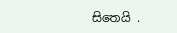සිතෙයි .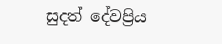සුදත් දේවප්‍රිය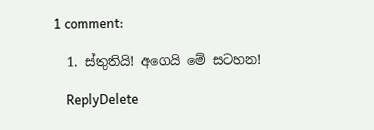1 comment:

  1. ස්තුතියි! අගෙයි මේ සටහන!

    ReplyDelete